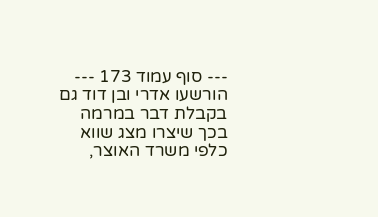--- סוף עמוד 173 ---
הורשעו אדרי ובן דוד גם בקבלת דבר במרמה בכך שיצרו מצג שווא כלפי משרד האוצר,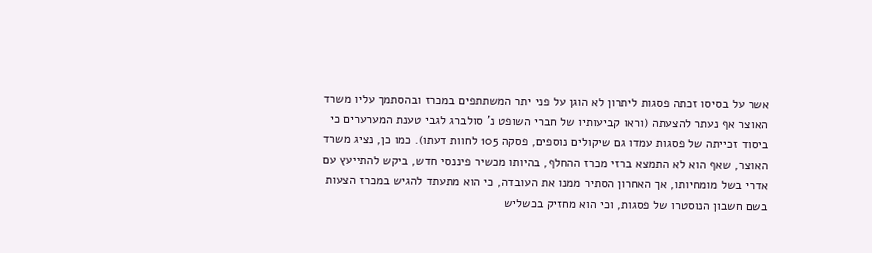אשר על בסיסו זכתה פסגות ליתרון לא הוגן על פני יתר המשתתפים במכרז ובהסתמך עליו משרד האוצר אף נעתר להצעתה (וראו קביעותיו של חברי השופט נ' סולברג לגבי טענת המערערים כי ביסוד זכייתה של פסגות עמדו גם שיקולים נוספים, פסקה 105 לחוות דעתו). כמו כן, נציג משרד האוצר, שאף הוא לא התמצא ברזי מכרז ההחלף, בהיותו מכשיר פיננסי חדש, ביקש להתייעץ עם אדרי בשל מומחיותו, אך האחרון הסתיר ממנו את העובדה, כי הוא מתעתד להגיש במכרז הצעות בשם חשבון הנוסטרו של פסגות, וכי הוא מחזיק בכשליש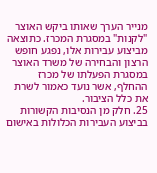מנייר הערך שאותו ביקש האוצר "לקנות" במסגרת המכרז. כתוצאה מביצוע עבירות אלו, נפגע חופש הרצון והבחירה של משרד האוצר במסגרת הפעלתו של מכרז ההחלף, אשר נועד כאמור לשרת את כלל הציבור.
25. חלק מן הנסיבות הקשורות בביצוע העבירות הכלולות באישום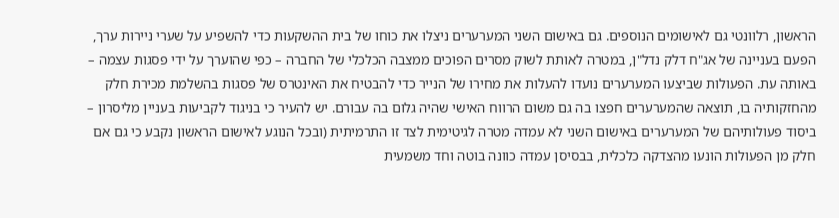הראשון, רלוונטי גם לאישומים הנוספים. גם באישום השני המערערים ניצלו את כוחו של בית ההשקעות כדי להשפיע על שערי ניירות ערך, הפעם בעניינה של אג"ח דלק נדל"ן, במטרה לאותת לשוק מסרים הפוכים ממצבה הכלכלי של החברה – כפי שהוערך על ידי פסגות עצמה – באותה עת. הפעולות שביצעו המערערים נועדו להעלות את מחירו של הנייר כדי להבטיח את האינטרס של פסגות בהשלמת מכירת חלק מהחזקותיה בו, תוצאה שהמערערים חפצו בה גם משום הרווח האישי שהיה גלום בה עבורם. יש להעיר כי בניגוד לקביעות בעניין מליסרון – ביסוד פעולותיהם של המערערים באישום השני לא עמדה מטרה לגיטימית לצד זו התרמיתית (ובכל הנוגע לאישום הראשון נקבע כי גם אם חלק מן הפעולות הונעו מהצדקה כלכלית, בבסיסן עמדה כוונה בוטה וחד משמעית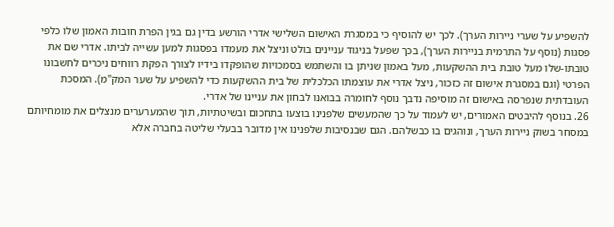להשפיע על שערי ניירות הערך). לכך יש להוסיף כי במסגרת האישום השלישי אדרי הורשע בדין גם בגין הפרת חובות האמון שלו כלפי פסגות (נוסף על התרמית בניירות הערך), בכך שפעל בניגוד עניינים בולט וניצל את מעמדו בפסגות למען עשייה לביתו. אדרי שם את טובתו-שלו מעל טובת בית ההשקעות, מעל באמון שניתן בו והשתמש בסמכויות שהופקדו בידיו לצורך הפקת רווחים ניכרים לחשבונו הפרטי (וגם במסגרת אישום זה כזכור, ניצל אדרי את עוצמתו הכלכלית של בית ההשקעות כדי להשפיע על שער המק"מ). המסכת העובדתית שנפרסה באישום זה מוסיפה נדבך נוסף לחומרה בבואנו לבחון את עניינו של אדרי.
26. בנוסף להיבטים האמורים, יש לעמוד על כך שהמעשים שלפנינו בוצעו בתחכום ובשיטתיות, תוך שהמערערים מנצלים את מומחיותם במסחר בשוק ניירות הערך, ונוהגים בו כבשלהם. הגם שבנסיבות שלפנינו אין מדובר בבעלי שליטה בחברה אלא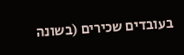בעובדים שכירים (בשונה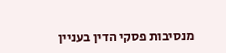מנסיבות פסקי הדין בעניין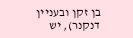בן זקן ובעניין דנקנר), יש